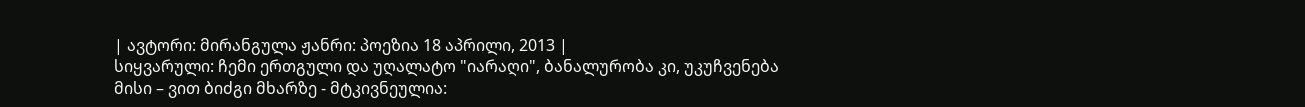| ავტორი: მირანგულა ჟანრი: პოეზია 18 აპრილი, 2013 |
სიყვარული: ჩემი ერთგული და უღალატო "იარაღი", ბანალურობა კი, უკუჩვენება მისი – ვით ბიძგი მხარზე - მტკივნეულია: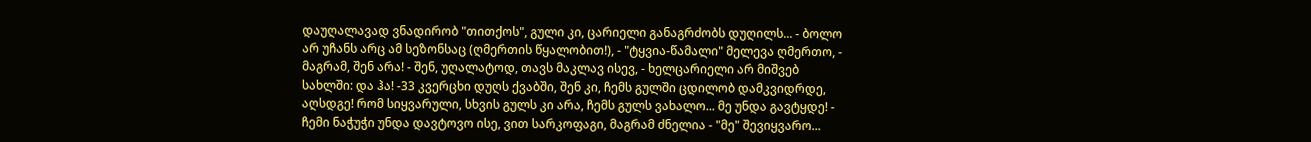დაუღალავად ვნადირობ "თითქოს", გული კი, ცარიელი განაგრძობს დუღილს... - ბოლო არ უჩანს არც ამ სეზონსაც (ღმერთის წყალობით!), - "ტყვია-წამალი" მელევა ღმერთო, - მაგრამ, შენ არა! - შენ, უღალატოდ, თავს მაკლავ ისევ, - ხელცარიელი არ მიშვებ სახლში: და ჰა! -33 კვერცხი დუღს ქვაბში, შენ კი, ჩემს გულში ცდილობ დამკვიდრდე, აღსდგე! რომ სიყვარული, სხვის გულს კი არა, ჩემს გულს ვახალო... მე უნდა გავტყდე! - ჩემი ნაჭუჭი უნდა დავტოვო ისე, ვით სარკოფაგი, მაგრამ ძნელია - "მე" შევიყვარო...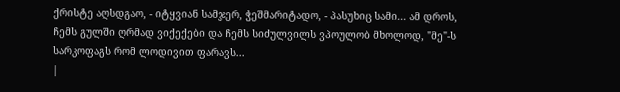ქრისტე აღსდგაო, - იტყვიან სამჯერ, ჭეშმარიტადო, - პასუხიც სამი... ამ დროს, ჩემს გულში ღრმად ვიქექები და ჩემს სიძულვილს ვპოულობ მხოლოდ, "მე"-ს სარკოფაგს რომ ლოდივით ფარავს...
|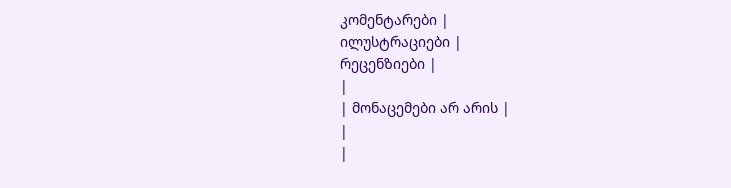კომენტარები |
ილუსტრაციები |
რეცენზიები |
|
| მონაცემები არ არის |
|
|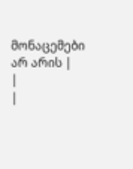მონაცემები არ არის |
|
|